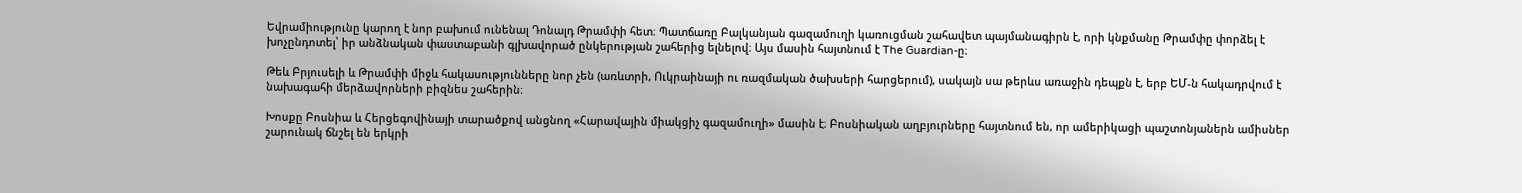Եվրամիությունը կարող է նոր բախում ունենալ Դոնալդ Թրամփի հետ։ Պատճառը Բալկանյան գազամուղի կառուցման շահավետ պայմանագիրն է, որի կնքմանը Թրամփը փորձել է խոչընդոտել՝ իր անձնական փաստաբանի գլխավորած ընկերության շահերից ելնելով։ Այս մասին հայտնում է The Guardian-ը։

Թեև Բրյուսելի և Թրամփի միջև հակասությունները նոր չեն (առևտրի, Ուկրաինայի ու ռազմական ծախսերի հարցերում), սակայն սա թերևս առաջին դեպքն է, երբ ԵՄ-ն հակադրվում է նախագահի մերձավորների բիզնես շահերին։

Խոսքը Բոսնիա և Հերցեգովինայի տարածքով անցնող «Հարավային միակցիչ գազամուղի» մասին է։ Բոսնիական աղբյուրները հայտնում են, որ ամերիկացի պաշտոնյաներն ամիսներ շարունակ ճնշել են երկրի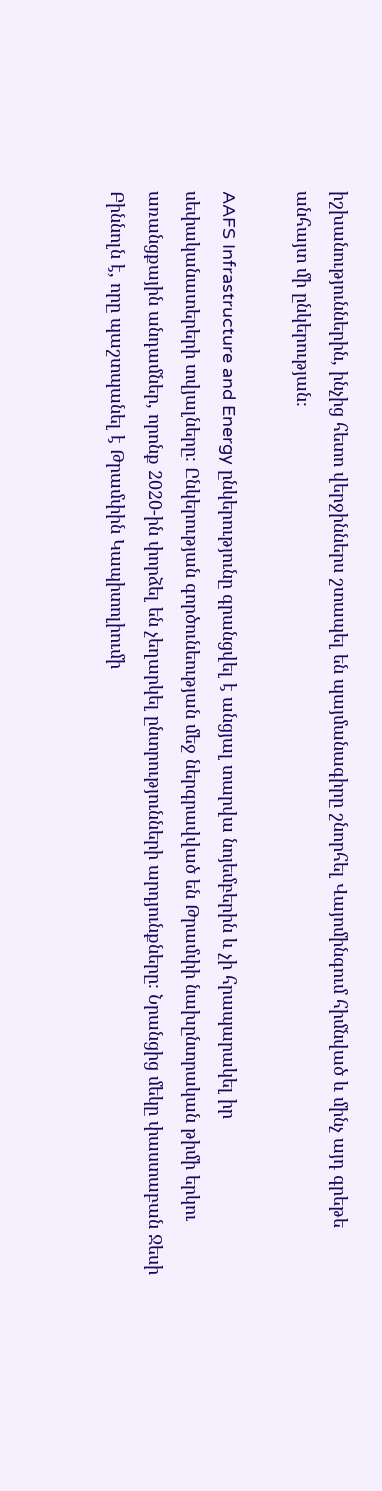իշխանություններին, ինչից հետո վերջիններս շտապել են պայմանագիրը շնորհել Վայոմինգում հիմնված և մինչ այդ գրեթե անհայտ մի ընկերության։

AAFS Infrastructure and Energy ընկերությունը գրանցվել է անցյալ տարվա նոյեմբերին և չի հրապարակել իր սեփականատերերի տվյալները։ Ընկերության գործունեության մեջ ներգրավված են Թրամփի նախընտրական թիմի երկու առանցքային անդամներ, որոնք 2020-ին փորձել են չեղարկել ընտրությունների արդյունքները։ Նրանցից մեկը փաստաբան Ջեսի Բիննոլն է, որը պաշտպանել է Թրամփին Կապիտոլիումի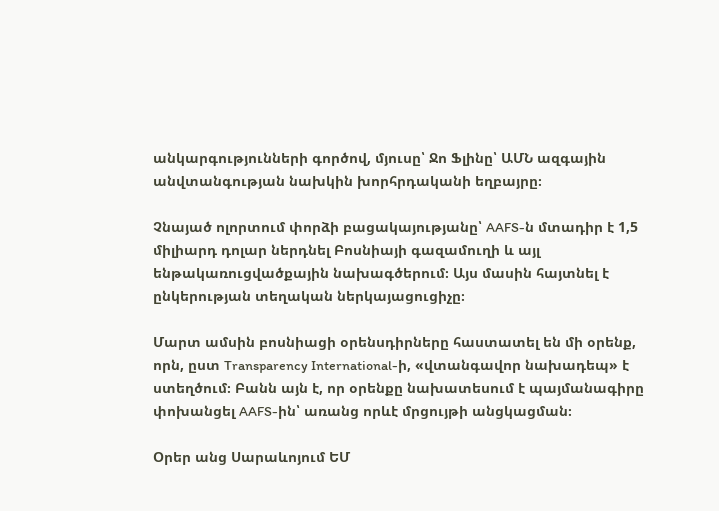անկարգությունների գործով, մյուսը՝ Ջո Ֆլինը՝ ԱՄՆ ազգային անվտանգության նախկին խորհրդականի եղբայրը։

Չնայած ոլորտում փորձի բացակայությանը՝ AAFS-ն մտադիր է 1,5 միլիարդ դոլար ներդնել Բոսնիայի գազամուղի և այլ ենթակառուցվածքային նախագծերում։ Այս մասին հայտնել է ընկերության տեղական ներկայացուցիչը։

Մարտ ամսին բոսնիացի օրենսդիրները հաստատել են մի օրենք, որն, ըստ Transparency International-ի, «վտանգավոր նախադեպ» է ստեղծում։ Բանն այն է, որ օրենքը նախատեսում է պայմանագիրը փոխանցել AAFS-ին՝ առանց որևէ մրցույթի անցկացման։

Օրեր անց Սարաևոյում ԵՄ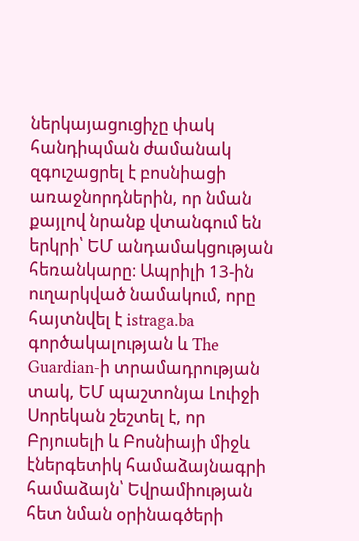ներկայացուցիչը փակ հանդիպման ժամանակ զգուշացրել է բոսնիացի առաջնորդներին, որ նման քայլով նրանք վտանգում են երկրի՝ ԵՄ անդամակցության հեռանկարը։ Ապրիլի 13-ին ուղարկված նամակում, որը հայտնվել է istraga.ba գործակալության և The Guardian-ի տրամադրության տակ, ԵՄ պաշտոնյա Լուիջի Սորեկան շեշտել է, որ Բրյուսելի և Բոսնիայի միջև էներգետիկ համաձայնագրի համաձայն՝ Եվրամիության հետ նման օրինագծերի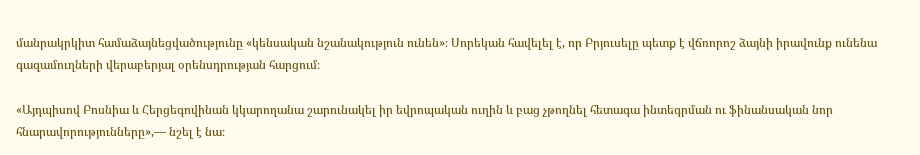մանրակրկիտ համաձայնեցվածությունը «կենսական նշանակություն ունեն»։ Սորեկան հավելել է, որ Բրյուսելը պետք է վճռորոշ ձայնի իրավունք ունենա գազամուղների վերաբերյալ օրենսդրության հարցում։

«Այդպիսով Բոսնիա և Հերցեգովինան կկարողանա շարունակել իր եվրոպական ուղին և բաց չթողնել հետագա ինտեգրման ու ֆինանսական նոր հնարավորությունները»,— նշել է նա։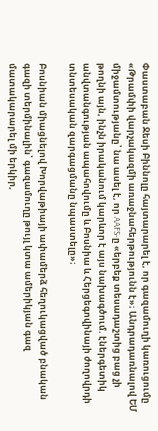Փաստաբան Ջեսի Բիննոլը հայտարարել է, որ գազամուղի կառուցումը «Թրամփի վարչակազմի առաջնահերթությունն է»։ Անդրադառնալով ԵՄ միջամտությանը՝ նա ասել է, որ AAFS-ը «երբեք տեսադաշտից բաց չի թողնի այն, ինչն իրականում կարևոր է այս նախագծում. էներգետիկ անվտանգության ապահովումը և Բոսնիա և Հերցեգովինայի ժողովրդի տնտեսական զարգացմանը նպաստելը»։

Բոսնիան միացնելով Խորվաթիայի ափամերձ հեղուկացված բնական գազի տերմինալին՝ գազամուղը թույլ կտա ամերիկյան գազ մատակարարել մի երկիր,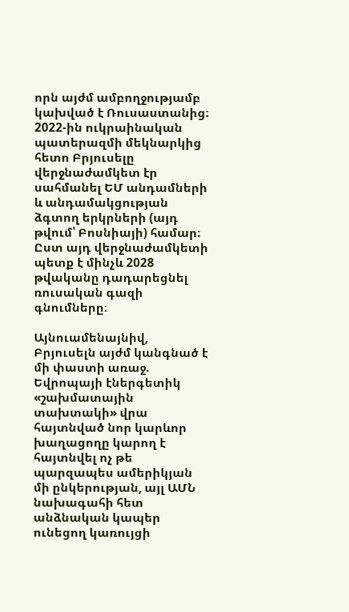որն այժմ ամբողջությամբ կախված է Ռուսաստանից։ 2022-ին ուկրաինական պատերազմի մեկնարկից հետո Բրյուսելը վերջնաժամկետ էր սահմանել ԵՄ անդամների և անդամակցության ձգտող երկրների (այդ թվում՝ Բոսնիայի) համար։ Ըստ այդ վերջնաժամկետի պետք է մինչև 2028 թվականը դադարեցնել ռուսական գազի գնումները։

Այնուամենայնիվ, Բրյուսելն այժմ կանգնած է մի փաստի առաջ. Եվրոպայի էներգետիկ «շախմատային տախտակի» վրա հայտնված նոր կարևոր խաղացողը կարող է հայտնվել ոչ թե պարզապես ամերիկյան մի ընկերության, այլ ԱՄՆ նախագահի հետ անձնական կապեր ունեցող կառույցի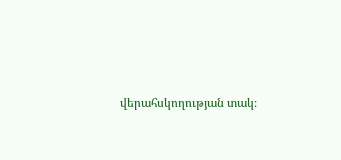վերահսկողության տակ։